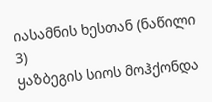იასამნის ხესთან (ნაწილი 3)
ყაზბეგის სიოს მოჰქონდა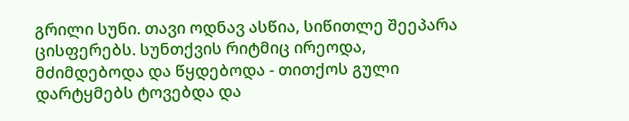გრილი სუნი. თავი ოდნავ ასწია, სიწითლე შეეპარა ცისფერებს. სუნთქვის რიტმიც ირეოდა, მძიმდებოდა და წყდებოდა - თითქოს გული დარტყმებს ტოვებდა და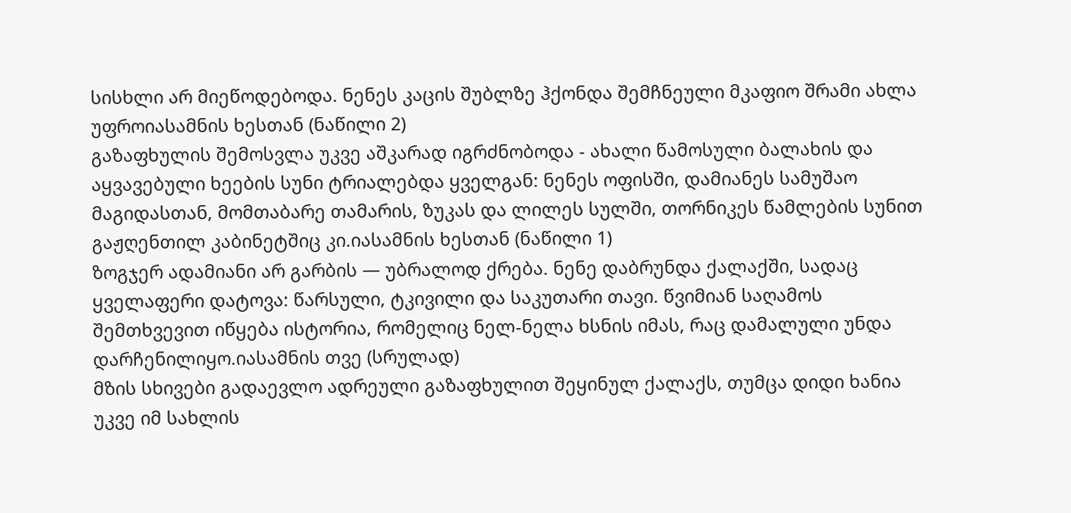სისხლი არ მიეწოდებოდა. ნენეს კაცის შუბლზე ჰქონდა შემჩნეული მკაფიო შრამი ახლა უფროიასამნის ხესთან (ნაწილი 2)
გაზაფხულის შემოსვლა უკვე აშკარად იგრძნობოდა - ახალი წამოსული ბალახის და აყვავებული ხეების სუნი ტრიალებდა ყველგან: ნენეს ოფისში, დამიანეს სამუშაო მაგიდასთან, მომთაბარე თამარის, ზუკას და ლილეს სულში, თორნიკეს წამლების სუნით გაჟღენთილ კაბინეტშიც კი.იასამნის ხესთან (ნაწილი 1)
ზოგჯერ ადამიანი არ გარბის — უბრალოდ ქრება. ნენე დაბრუნდა ქალაქში, სადაც ყველაფერი დატოვა: წარსული, ტკივილი და საკუთარი თავი. წვიმიან საღამოს შემთხვევით იწყება ისტორია, რომელიც ნელ-ნელა ხსნის იმას, რაც დამალული უნდა დარჩენილიყო.იასამნის თვე (სრულად)
მზის სხივები გადაევლო ადრეული გაზაფხულით შეყინულ ქალაქს, თუმცა დიდი ხანია უკვე იმ სახლის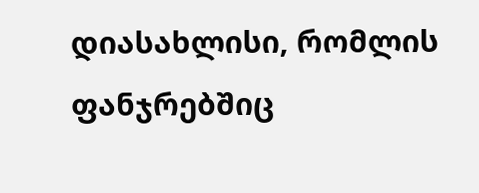დიასახლისი, რომლის ფანჯრებშიც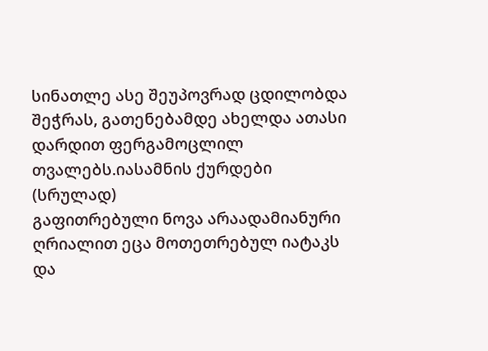სინათლე ასე შეუპოვრად ცდილობდა შეჭრას, გათენებამდე ახელდა ათასი დარდით ფერგამოცლილ თვალებს.იასამნის ქურდები (სრულად)
გაფითრებული ნოვა არაადამიანური ღრიალით ეცა მოთეთრებულ იატაკს და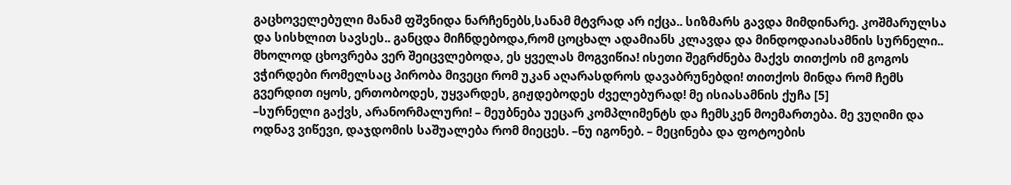გაცხოველებული მანამ ფშვნიდა ნარჩენებს,სანამ მტვრად არ იქცა.. სიზმარს გავდა მიმდინარე. კოშმარულსა და სისხლით სავსეს.. განცდა მიჩნდებოდა,რომ ცოცხალ ადამიანს კლავდა და მინდოდაიასამნის სურნელი..
მხოლოდ ცხოვრება ვერ შეიცვლებოდა, ეს ყველას მოგვიწია! ისეთი შეგრძნება მაქვს თითქოს იმ გოგოს ვჭირდები რომელსაც პირობა მივეცი რომ უკან აღარასდროს დავაბრუნებდი! თითქოს მინდა რომ ჩემს გვერდით იყოს, ერთობოდეს, უყვარდეს, გიჟდებოდეს ძველებურად! მე ისიასამნის ქუჩა [5]
–სურნელი გაქვს, არანორმალური! – მეუბნება უეცარ კომპლიმენტს და ჩემსკენ მოემართება. მე ვუღიმი და ოდნავ ვიწევი, დაჯდომის საშუალება რომ მიეცეს. –ნუ იგონებ. – მეცინება და ფოტოების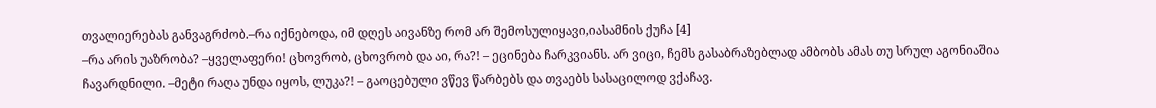თვალიერებას განვაგრძობ.–რა იქნებოდა, იმ დღეს აივანზე რომ არ შემოსულიყავი,იასამნის ქუჩა [4]
–რა არის უაზრობა? –ყველაფერი! ცხოვრობ, ცხოვრობ და აი, რა?! – ეცინება ჩარკვიანს. არ ვიცი, ჩემს გასაბრაზებლად ამბობს ამას თუ სრულ აგონიაშია ჩავარდნილი. –მეტი რაღა უნდა იყოს, ლუკა?! – გაოცებული ვწევ წარბებს და თვაებს სასაცილოდ ვქაჩავ.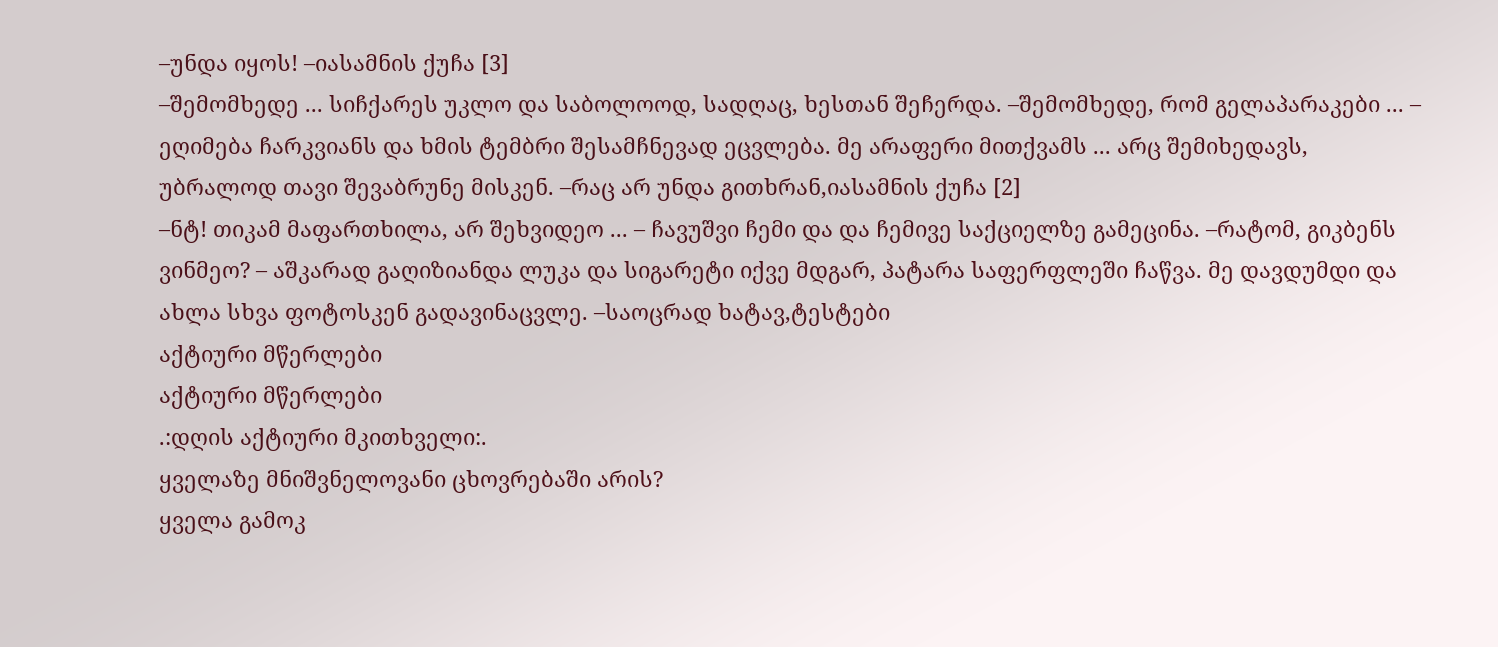–უნდა იყოს! –იასამნის ქუჩა [3]
–შემომხედე ... სიჩქარეს უკლო და საბოლოოდ, სადღაც, ხესთან შეჩერდა. –შემომხედე, რომ გელაპარაკები ... – ეღიმება ჩარკვიანს და ხმის ტემბრი შესამჩნევად ეცვლება. მე არაფერი მითქვამს ... არც შემიხედავს, უბრალოდ თავი შევაბრუნე მისკენ. –რაც არ უნდა გითხრან,იასამნის ქუჩა [2]
–ნტ! თიკამ მაფართხილა, არ შეხვიდეო ... – ჩავუშვი ჩემი და და ჩემივე საქციელზე გამეცინა. –რატომ, გიკბენს ვინმეო? – აშკარად გაღიზიანდა ლუკა და სიგარეტი იქვე მდგარ, პატარა საფერფლეში ჩაწვა. მე დავდუმდი და ახლა სხვა ფოტოსკენ გადავინაცვლე. –საოცრად ხატავ,ტესტები
აქტიური მწერლები
აქტიური მწერლები
.:დღის აქტიური მკითხველი:.
ყველაზე მნიშვნელოვანი ცხოვრებაში არის?
ყველა გამოკ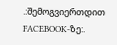.:შემოგვიერთდით FACEBOOK-ზე:.